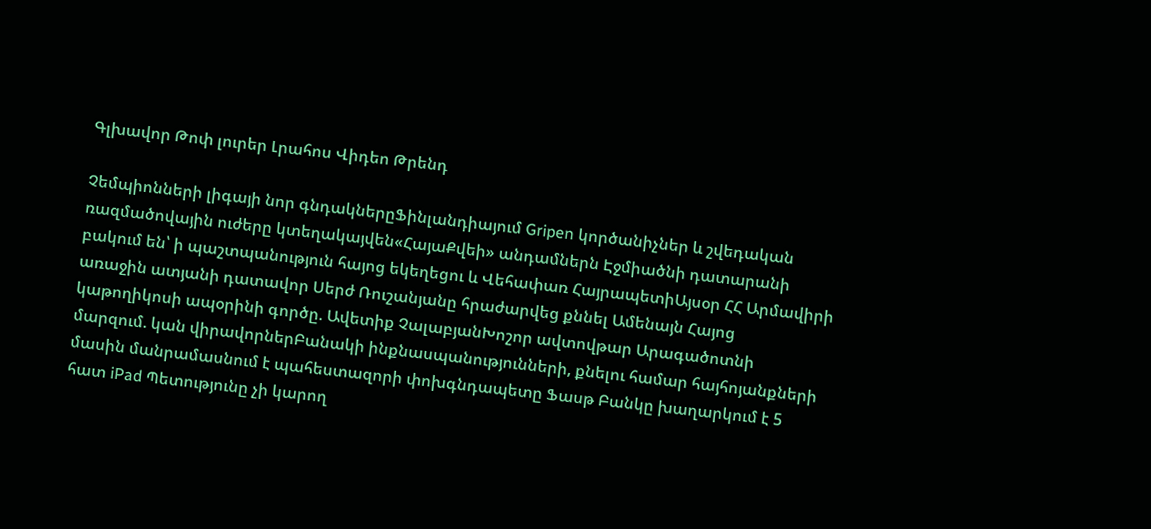Գլխավոր Թոփ լուրեր Լրահոս Վիդեո Թրենդ

Չեմպիոնների լիգայի նոր գնդակներըՖինլանդիայում Gripen կործանիչներ և շվեդական ռազմածովային ուժերը կտեղակայվեն«ՀայաՔվեի» անդամներն Էջմիածնի դատարանի բակում են՝ ի պաշտպանություն հայոց եկեղեցու և Վեհափառ ՀայրապետիԱյսօր ՀՀ Արմավիրի առաջին ատյանի դատավոր Սերժ Ռուշանյանը հրաժարվեց քննել Ամենայն Հայոց կաթողիկոսի ապօրինի գործը. Ավետիք ՉալաբյանԽոշոր ավտովթար Արագածոտնի մարզում. կան վիրավորներԲանակի ինքնասպանությունների, քնելու համար հայհոյանքների մասին մանրամասնում է պահեստազորի փոխգնդապետը Ֆասթ Բանկը խաղարկում է 5 հատ iPad Պետությունը չի կարող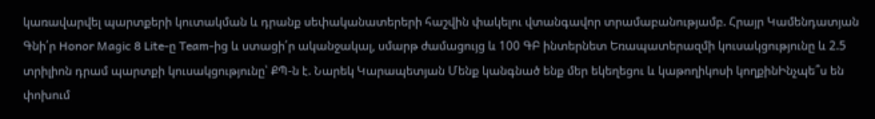կառավարվել պարտքերի կուտակման և դրանք սեփականատերերի հաշվին փակելու վտանգավոր տրամաբանությամբ. Հրայր Կամենդատյան Գնի՛ր Honor Magic 8 Lite-ը Team-ից և ստացի՛ր ականջակալ, սմարթ ժամացույց և 100 ԳԲ ինտերնետ Եռապատերազմի կուսակցությունը և 2.5 տրիլիոն դրամ պարտքի կուսակցությունը՝ ՔՊ-ն է. Նարեկ Կարապետյան Մենք կանգնած ենք մեր եկեղեցու և կաթողիկոսի կողքինԻնչպե՞ս են փոխում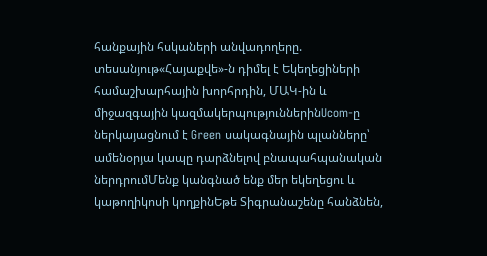հանքային հսկաների անվադողերը. տեսանյութ«Հայաքվե»-ն դիմել է Եկեղեցիների համաշխարհային խորհրդին, ՄԱԿ-ին և միջազգային կազմակերպություններինUcom-ը ներկայացնում է Green սակագնային պլանները՝ ամենօրյա կապը դարձնելով բնապահպանական ներդրումՄենք կանգնած ենք մեր եկեղեցու և կաթողիկոսի կողքինԵթե Տիգրանաշենը հանձնեն,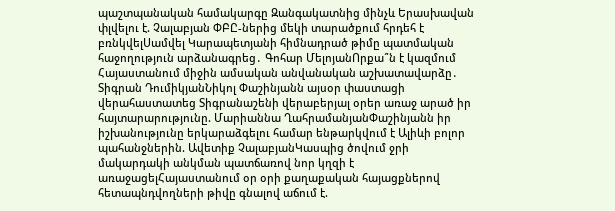պաշտպանական համակարգը Զանգակատնից մինչև Երասխավան փլվելու է. Չալաբյան ՓԲԸ-ներից մեկի տարածքում հրդեհ է բռնկվելՍամվել Կարապետյանի հիմնադրած թիմը պատմական հաջողություն արձանագրեց․ Գոհար ՄելոյանՈրքա՞ն է կազմում Հայաստանում միջին ամսական անվանական աշխատավարձը․ Տիգրան ԴումիկյանՆիկոլ Փաշինյանն այսօր փաստացի վերահաստատեց Տիգրանաշենի վերաբերյալ օրեր առաջ արած իր հայտարարությունը. Մարիաննա ՂահրամանյանՓաշինյանն իր իշխանությունը երկարաձգելու համար ենթարկվում է Ալիևի բոլոր պահանջներին. Ավետիք ՉալաբյանԿասպից ծովում ջրի մակարդակի անկման պատճառով նոր կղզի է առաջացելՀայաստանում օր օրի քաղաքական հայացքներով հետապնդվողների թիվը գնալով աճում է.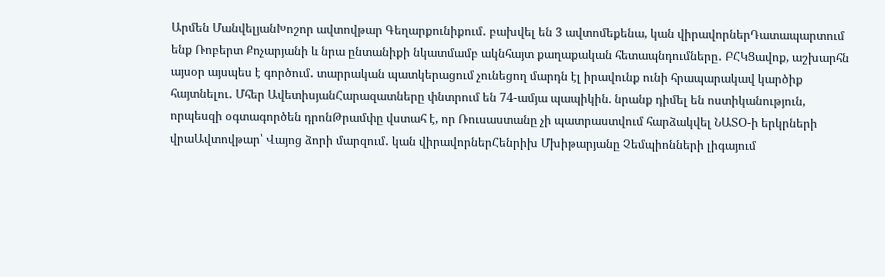Արմեն ՄանվելյանԽոշոր ավտովթար Գեղարքունիքում․ բախվել են 3 ավտոմեքենա, կան վիրավորներԴատապարտում ենք Ռոբերտ Քոչարյանի և նրա ընտանիքի նկատմամբ ակնհայտ քաղաքական հետապնդումները․ ԲՀԿՑավոք, աշխարհն այսօր այսպես է գործում․ տարրական պատկերացում չունեցող մարդն էլ իրավունք ունի հրապարակավ կարծիք հայտնելու․ Մհեր ԱվետիսյանՀարազատները փնտրում են 74-ամյա պապիկին. նրանք դիմել են ոստիկանություն, որպեսզի օգտագործեն դրոնԹրամփը վստահ է, որ Ռուսաստանը չի պատրաստվում հարձակվել ՆԱՏՕ-ի երկրների վրաԱվտովթար՝ Վայոց ձորի մարզում․ կան վիրավորներՀենրիխ Մխիթարյանը Չեմպիոնների լիգայում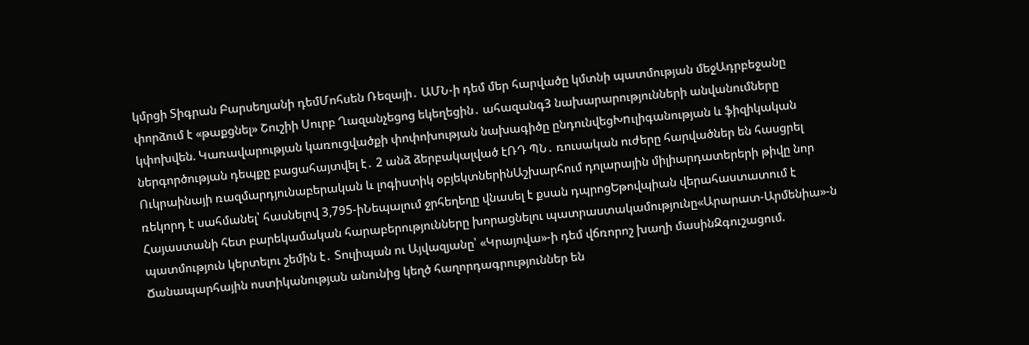կմրցի Տիգրան Բարսեղյանի դեմՄոհսեն Ռեզայի․ ԱՄՆ-ի դեմ մեր հարվածը կմտնի պատմության մեջԱդրբեջանը փորձում է «թաքցնել» Շուշիի Սուրբ Ղազանչեցոց եկեղեցին․ ահազանգ3 նախարարությունների անվանումները կփոխվեն. Կառավարության կառուցվածքի փոփոխության նախագիծը ընդունվեցԽnւլիգանության և ֆիզիկական ներգործության դեպքը բացահայտվել է․ 2 անձ ձերբակալված էՌԴ ՊՆ․ ռուսական ուժերը հարվածներ են հասցրել Ուկրաինայի ռազմարդյունաբերական և լոգիստիկ օբյեկտներինԱշխարհում դոլարային միլիարդատերերի թիվը նոր ռեկորդ է սահմանել՝ հասնելով 3,795-իՆեպալում ջրհեղեղը վնասել է քսան դպրոցԵթովպիան վերահաստատում է Հայաստանի հետ բարեկամական հարաբերությունները խորացնելու պատրաստակամությունը«Արարատ-Արմենիա»-ն պատմություն կերտելու շեմին է․ Տուլիպան ու Այվազյանը՝ «Կրայովա»-ի դեմ վճռորոշ խաղի մասինԶգուշացում. Ճանապարհային ոստիկանության անունից կեղծ հաղորդագրություններ են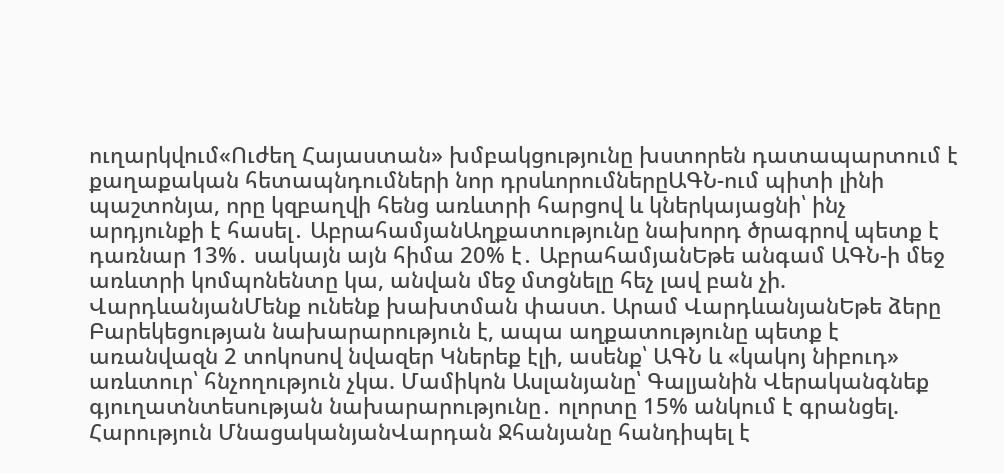ուղարկվում«Ուժեղ Հայաստան» խմբակցությունը խստորեն դատապարտում է քաղաքական հետապնդումների նոր դրսևորումներըԱԳՆ-ում պիտի լինի պաշտոնյա, որը կզբաղվի հենց առևտրի հարցով և կներկայացնի՝ ինչ արդյունքի է հասել․ ԱբրահամյանԱղքատությունը նախորդ ծրագրով պետք է դառնար 13%․ սակայն այն հիմա 20% է․ ԱբրահամյանԵթե անգամ ԱԳՆ-ի մեջ առևտրի կոմպոնենտը կա, անվան մեջ մտցնելը հեչ լավ բան չի. ՎարդևանյանՄենք ունենք խախտման փաստ. Արամ ՎարդևանյանԵթե ձերը Բարեկեցության նախարարություն է, ապա աղքատությունը պետք է առանվազն 2 տոկոսով նվազեր Կներեք էլի, ասենք՝ ԱԳՆ և «կակոյ նիբուդ» առևտուր՝ հնչողություն չկա. Մամիկոն Ասլանյանը՝ Գալյանին Վերականգնեք գյուղատնտեսության նախարարությունը․ ոլորտը 15% անկում է գրանցել. Հարություն ՄնացականյանՎարդան Ջհանյանը հանդիպել է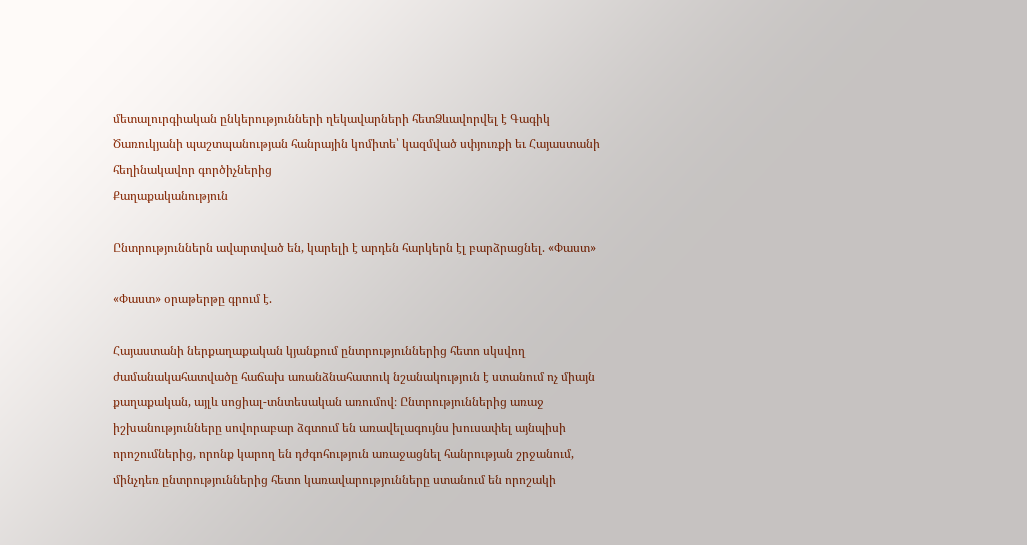մետալուրգիական ընկերությունների ղեկավարների հետՁևավորվել է Գագիկ Ծառուկյանի պաշտպանության հանրային կոմիտե՝ կազմված սփյուռքի եւ Հայաստանի հեղինակավոր գործիչներից
Քաղաքականություն

Ընտրություններն ավարտված են, կարելի է արդեն հարկերն էլ բարձրացնել. «Փաստ»

«Փաստ» օրաթերթը գրում է.

Հայաստանի ներքաղաքական կյանքում ընտրություններից հետո սկսվող ժամանակահատվածը հաճախ առանձնահատուկ նշանակություն է ստանում ոչ միայն քաղաքական, այլև սոցիալ-տնտեսական առումով։ Ընտրություններից առաջ իշխանությունները սովորաբար ձգտում են առավելագույնս խուսափել այնպիսի որոշումներից, որոնք կարող են դժգոհություն առաջացնել հանրության շրջանում, մինչդեռ ընտրություններից հետո կառավարությունները ստանում են որոշակի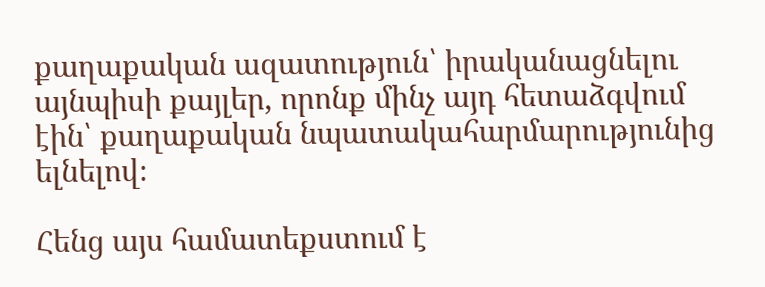քաղաքական ազատություն՝ իրականացնելու այնպիսի քայլեր, որոնք մինչ այդ հետաձգվում էին՝ քաղաքական նպատակահարմարությունից ելնելով։

Հենց այս համատեքստում է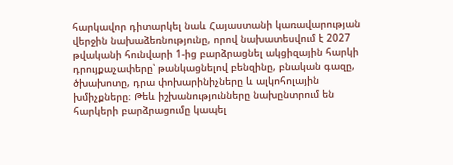հարկավոր դիտարկել նաև Հայաստանի կառավարության վերջին նախաձեռնությունը, որով նախատեսվում է 2027 թվականի հունվարի 1-ից բարձրացնել ակցիզային հարկի դրույքաչափերը՝ թանկացնելով բենզինը, բնական գազը, ծխախոտը, դրա փոխարինիչները և ալկոհոլային խմիչքները։ Թեև իշխանությունները նախընտրում են հարկերի բարձրացումը կապել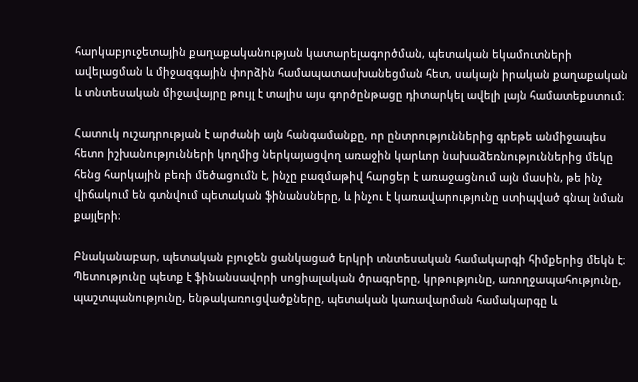հարկաբյուջետային քաղաքականության կատարելագործման, պետական եկամուտների ավելացման և միջազգային փորձին համապատասխանեցման հետ, սակայն իրական քաղաքական և տնտեսական միջավայրը թույլ է տալիս այս գործընթացը դիտարկել ավելի լայն համատեքստում։

Հատուկ ուշադրության է արժանի այն հանգամանքը, որ ընտրություններից գրեթե անմիջապես հետո իշխանությունների կողմից ներկայացվող առաջին կարևոր նախաձեռնություններից մեկը հենց հարկային բեռի մեծացումն է, ինչը բազմաթիվ հարցեր է առաջացնում այն մասին, թե ինչ վիճակում են գտնվում պետական ֆինանսները, և ինչու է կառավարությունը ստիպված գնալ նման քայլերի։

Բնականաբար, պետական բյուջեն ցանկացած երկրի տնտեսական համակարգի հիմքերից մեկն է։ Պետությունը պետք է ֆինանսավորի սոցիալական ծրագրերը, կրթությունը, առողջապահությունը, պաշտպանությունը, ենթակառուցվածքները, պետական կառավարման համակարգը և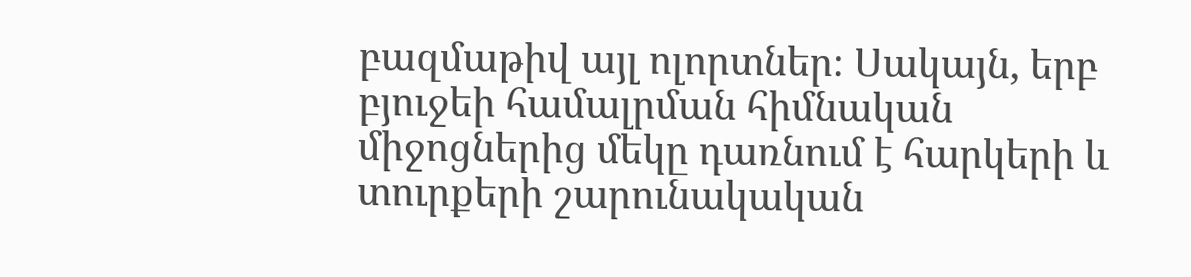բազմաթիվ այլ ոլորտներ։ Սակայն, երբ բյուջեի համալրման հիմնական միջոցներից մեկը դառնում է հարկերի և տուրքերի շարունակական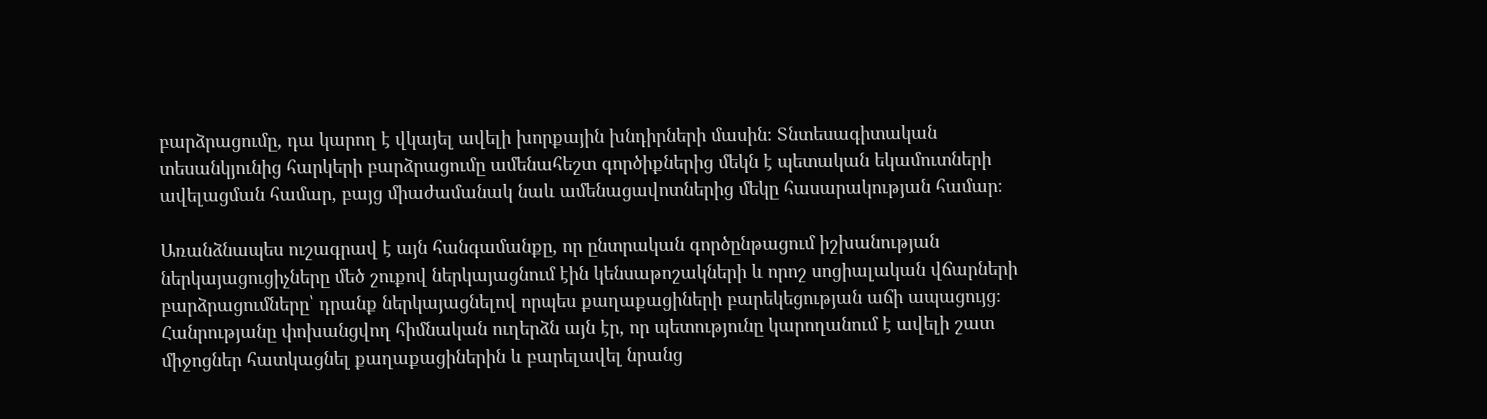բարձրացումը, դա կարող է վկայել ավելի խորքային խնդիրների մասին։ Տնտեսագիտական տեսանկյունից հարկերի բարձրացումը ամենահեշտ գործիքներից մեկն է պետական եկամուտների ավելացման համար, բայց միաժամանակ նաև ամենացավոտներից մեկը հասարակության համար։

Առանձնապես ուշագրավ է այն հանգամանքը, որ ընտրական գործընթացում իշխանության ներկայացուցիչները մեծ շուքով ներկայացնում էին կենսաթոշակների և որոշ սոցիալական վճարների բարձրացումները՝ դրանք ներկայացնելով որպես քաղաքացիների բարեկեցության աճի ապացույց։ Հանրությանը փոխանցվող հիմնական ուղերձն այն էր, որ պետությունը կարողանում է ավելի շատ միջոցներ հատկացնել քաղաքացիներին և բարելավել նրանց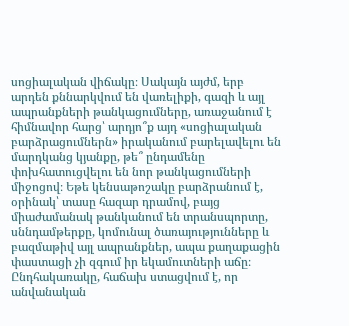սոցիալական վիճակը։ Սակայն այժմ, երբ արդեն քննարկվում են վառելիքի, գազի և այլ ապրանքների թանկացումները, առաջանում է հիմնավոր հարց՝ արդյո՞ք այդ «սոցիալական բարձրացումներն» իրականում բարելավելու են մարդկանց կյանքը, թե՞ ընդամենը փոխհատուցվելու են նոր թանկացումների միջոցով։ Եթե կենսաթոշակը բարձրանում է, օրինակ՝ տասը հազար դրամով, բայց միաժամանակ թանկանում են տրանսպորտը, սննդամթերքը, կոմունալ ծառայությունները և բազմաթիվ այլ ապրանքներ, ապա քաղաքացին փաստացի չի զգում իր եկամուտների աճը։ Ընդհակառակը, հաճախ ստացվում է, որ անվանական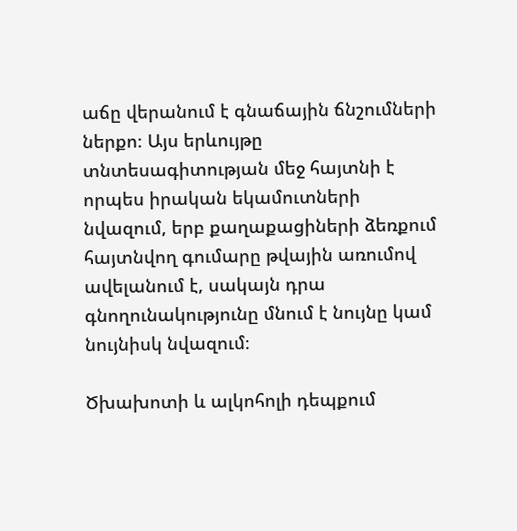աճը վերանում է գնաճային ճնշումների ներքո։ Այս երևույթը տնտեսագիտության մեջ հայտնի է որպես իրական եկամուտների նվազում, երբ քաղաքացիների ձեռքում հայտնվող գումարը թվային առումով ավելանում է, սակայն դրա գնողունակությունը մնում է նույնը կամ նույնիսկ նվազում։

Ծխախոտի և ալկոհոլի դեպքում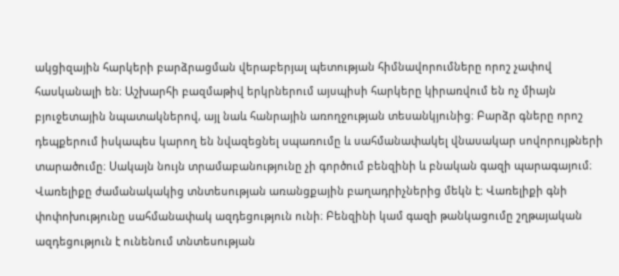ակցիզային հարկերի բարձրացման վերաբերյալ պետության հիմնավորումները որոշ չափով հասկանալի են։ Աշխարհի բազմաթիվ երկրներում այսպիսի հարկերը կիրառվում են ոչ միայն բյուջետային նպատակներով, այլ նաև հանրային առողջության տեսանկյունից։ Բարձր գները որոշ դեպքերում իսկապես կարող են նվազեցնել սպառումը և սահմանափակել վնասակար սովորույթների տարածումը։ Սակայն նույն տրամաբանությունը չի գործում բենզինի և բնական գազի պարագայում։ Վառելիքը ժամանակակից տնտեսության առանցքային բաղադրիչներից մեկն է։ Վառելիքի գնի փոփոխությունը սահմանափակ ազդեցություն ունի։ Բենզինի կամ գազի թանկացումը շղթայական ազդեցություն է ունենում տնտեսության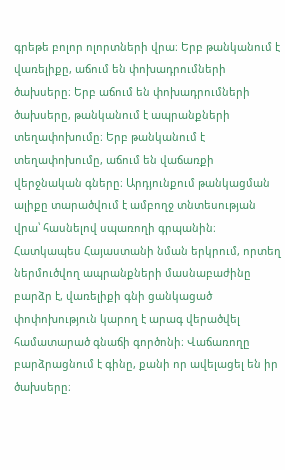գրեթե բոլոր ոլորտների վրա։ Երբ թանկանում է վառելիքը, աճում են փոխադրումների ծախսերը։ Երբ աճում են փոխադրումների ծախսերը, թանկանում է ապրանքների տեղափոխումը։ Երբ թանկանում է տեղափոխումը, աճում են վաճառքի վերջնական գները։ Արդյունքում թանկացման ալիքը տարածվում է ամբողջ տնտեսության վրա՝ հասնելով սպառողի գրպանին։ Հատկապես Հայաստանի նման երկրում, որտեղ ներմուծվող ապրանքների մասնաբաժինը բարձր է, վառելիքի գնի ցանկացած փոփոխություն կարող է արագ վերածվել համատարած գնաճի գործոնի։ Վաճառողը բարձրացնում է գինը, քանի որ ավելացել են իր ծախսերը։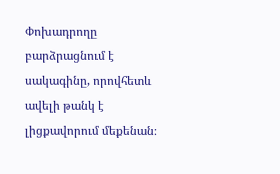Փոխադրողը բարձրացնում է սակագինը, որովհետև ավելի թանկ է լիցքավորում մեքենան։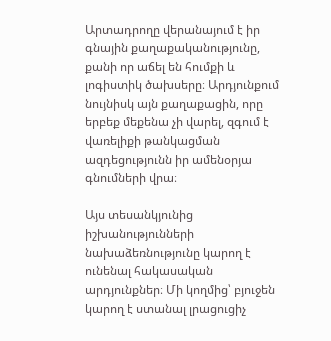Արտադրողը վերանայում է իր գնային քաղաքականությունը, քանի որ աճել են հումքի և լոգիստիկ ծախսերը։ Արդյունքում նույնիսկ այն քաղաքացին, որը երբեք մեքենա չի վարել, զգում է վառելիքի թանկացման ազդեցությունն իր ամենօրյա գնումների վրա։

Այս տեսանկյունից իշխանությունների նախաձեռնությունը կարող է ունենալ հակասական արդյունքներ։ Մի կողմից՝ բյուջեն կարող է ստանալ լրացուցիչ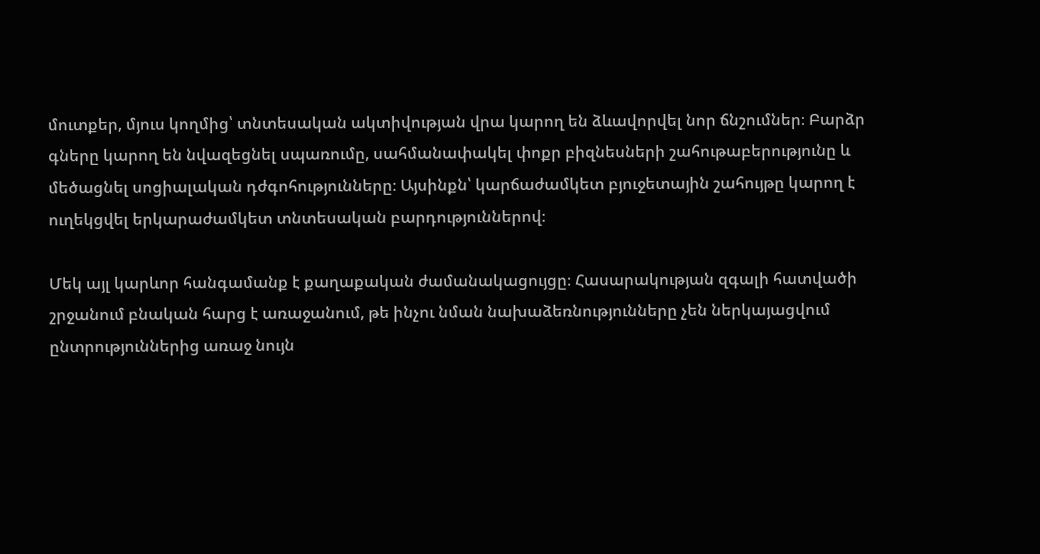մուտքեր, մյուս կողմից՝ տնտեսական ակտիվության վրա կարող են ձևավորվել նոր ճնշումներ։ Բարձր գները կարող են նվազեցնել սպառումը, սահմանափակել փոքր բիզնեսների շահութաբերությունը և մեծացնել սոցիալական դժգոհությունները։ Այսինքն՝ կարճաժամկետ բյուջետային շահույթը կարող է ուղեկցվել երկարաժամկետ տնտեսական բարդություններով։

Մեկ այլ կարևոր հանգամանք է քաղաքական ժամանակացույցը։ Հասարակության զգալի հատվածի շրջանում բնական հարց է առաջանում, թե ինչու նման նախաձեռնությունները չեն ներկայացվում ընտրություններից առաջ նույն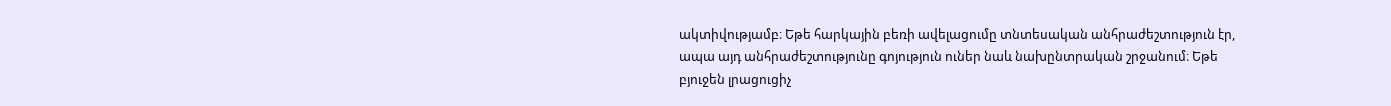ակտիվությամբ։ Եթե հարկային բեռի ավելացումը տնտեսական անհրաժեշտություն էր, ապա այդ անհրաժեշտությունը գոյություն ուներ նաև նախընտրական շրջանում։ Եթե բյուջեն լրացուցիչ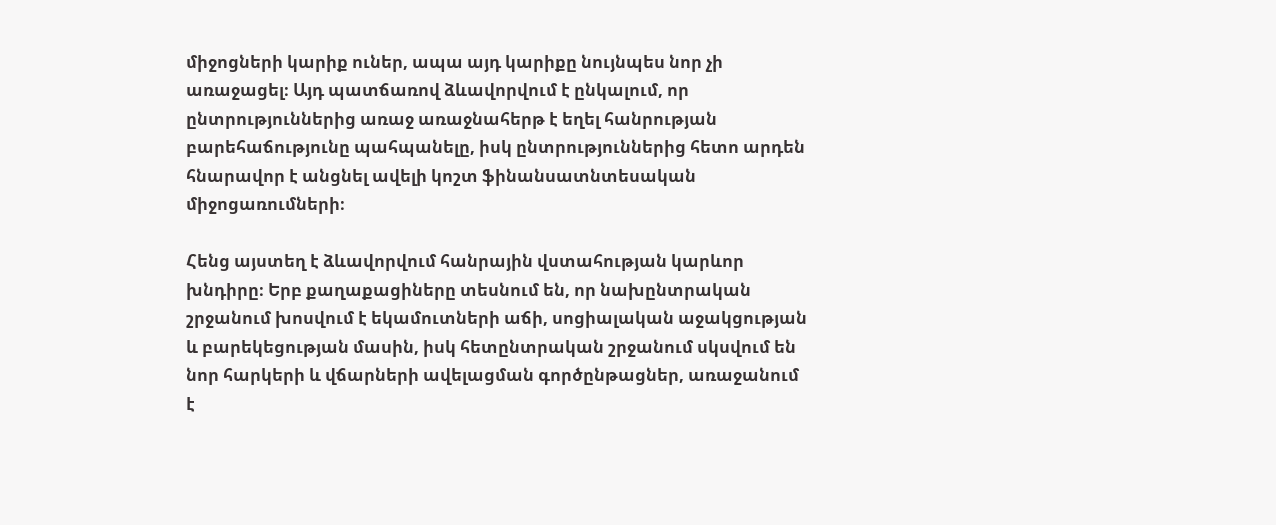միջոցների կարիք ուներ, ապա այդ կարիքը նույնպես նոր չի առաջացել։ Այդ պատճառով ձևավորվում է ընկալում, որ ընտրություններից առաջ առաջնահերթ է եղել հանրության բարեհաճությունը պահպանելը, իսկ ընտրություններից հետո արդեն հնարավոր է անցնել ավելի կոշտ ֆինանսատնտեսական միջոցառումների։

Հենց այստեղ է ձևավորվում հանրային վստահության կարևոր խնդիրը։ Երբ քաղաքացիները տեսնում են, որ նախընտրական շրջանում խոսվում է եկամուտների աճի, սոցիալական աջակցության և բարեկեցության մասին, իսկ հետընտրական շրջանում սկսվում են նոր հարկերի և վճարների ավելացման գործընթացներ, առաջանում է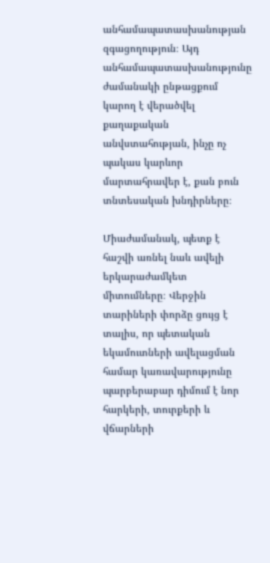անհամապատասխանության զգացողություն։ Այդ անհամապատասխանությունը ժամանակի ընթացքում կարող է վերածվել քաղաքական անվստահության, ինչը ոչ պակաս կարևոր մարտահրավեր է, քան բուն տնտեսական խնդիրները։

Միաժամանակ, պետք է հաշվի առնել նաև ավելի երկարաժամկետ միտումները։ Վերջին տարիների փորձը ցույց է տալիս, որ պետական եկամուտների ավելացման համար կառավարությունը պարբերաբար դիմում է նոր հարկերի, տուրքերի և վճարների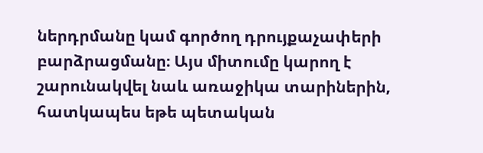ներդրմանը կամ գործող դրույքաչափերի բարձրացմանը։ Այս միտումը կարող է շարունակվել նաև առաջիկա տարիներին, հատկապես եթե պետական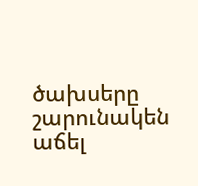ծախսերը շարունակեն աճել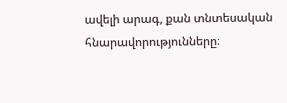ավելի արագ, քան տնտեսական հնարավորությունները։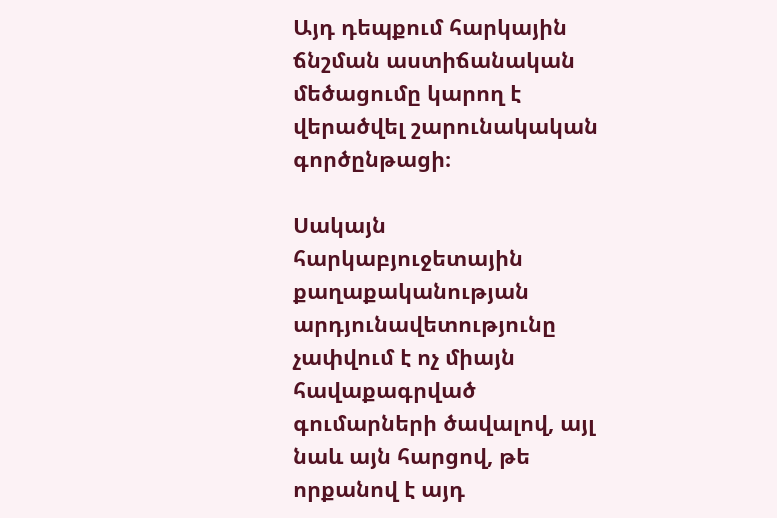Այդ դեպքում հարկային ճնշման աստիճանական մեծացումը կարող է վերածվել շարունակական գործընթացի։

Սակայն հարկաբյուջետային քաղաքականության արդյունավետությունը չափվում է ոչ միայն հավաքագրված գումարների ծավալով, այլ նաև այն հարցով, թե որքանով է այդ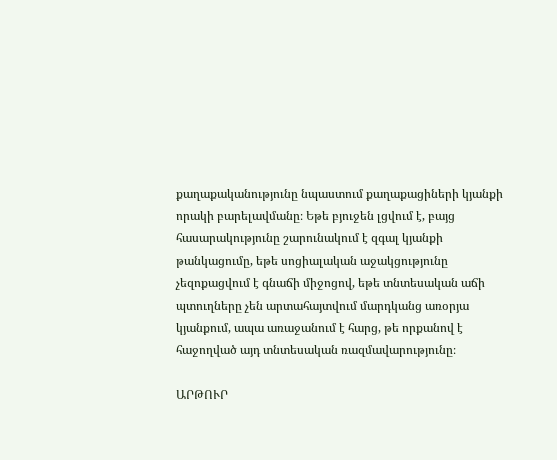քաղաքականությունը նպաստում քաղաքացիների կյանքի որակի բարելավմանը։ Եթե բյուջեն լցվում է, բայց հասարակությունը շարունակում է զգալ կյանքի թանկացումը, եթե սոցիալական աջակցությունը չեզոքացվում է գնաճի միջոցով, եթե տնտեսական աճի պտուղները չեն արտահայտվում մարդկանց առօրյա կյանքում, ապա առաջանում է հարց, թե որքանով է հաջողված այդ տնտեսական ռազմավարությունը։

ԱՐԹՈՒՐ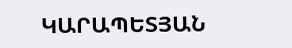ԿԱՐԱՊԵՏՅԱՆ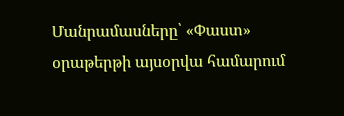Մանրամասները՝ «Փաստ» օրաթերթի այսօրվա համարում